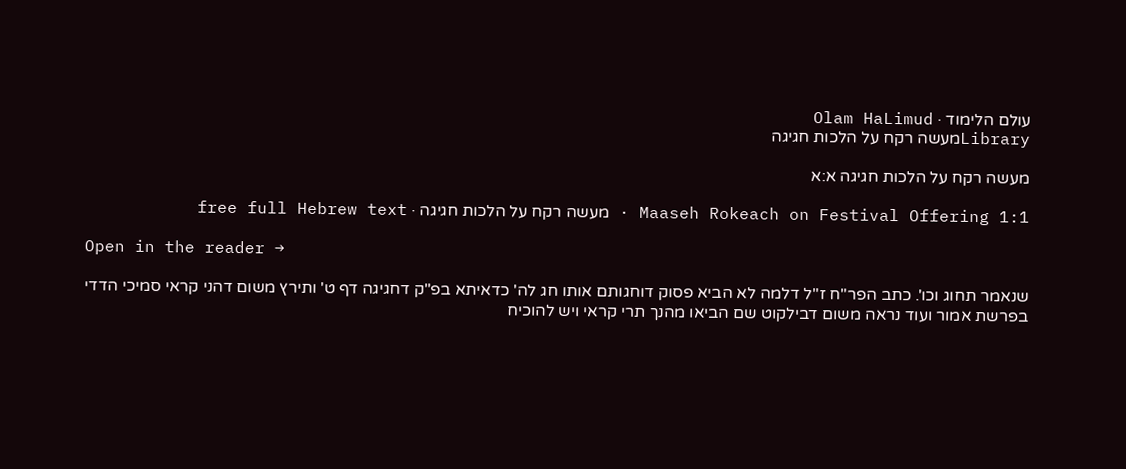עולם הלימוד · Olam HaLimud
Libraryמעשה רקח על הלכות חגיגה

מעשה רקח על הלכות חגיגה א:א

Maaseh Rokeach on Festival Offering 1:1 · מעשה רקח על הלכות חגיגה · free full Hebrew text

Open in the reader →

שנאמר תחוג וכו'. כתב הפר"ח ז"ל דלמה לא הביא פסוק דוחגותם אותו חג לה' כדאיתא בפ"ק דחגיגה דף ט' ותירץ משום דהני קראי סמיכי הדדי בפרשת אמור ועוד נראה משום דבילקוט שם הביאו מהנך תרי קראי ויש להוכיח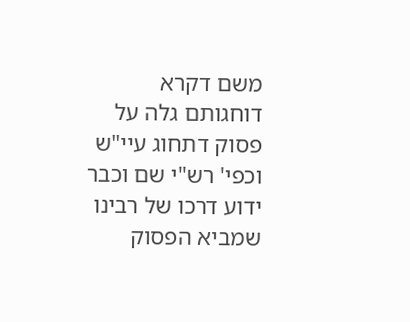משם דקרא דוחגותם גלה על פסוק דתחוג עיי"ש וכפי' רש"י שם וכבר ידוע דרכו של רבינו שמביא הפסוק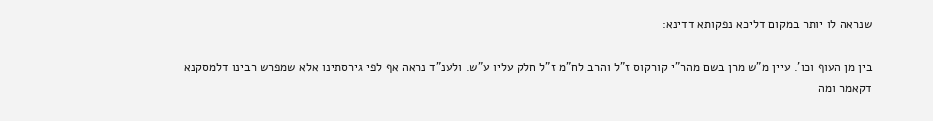שנראה לו יותר במקום דליכא נפקותא דדינא:

בין מן העוף וכו'. עיין מ"ש מרן בשם מהר"י קורקוס ז"ל והרב לח"מ ז"ל חלק עליו ע"ש. ולענ"ד נראה אף לפי גירסתינו אלא שמפרש רבינו דלמסקנא דקאמר ומה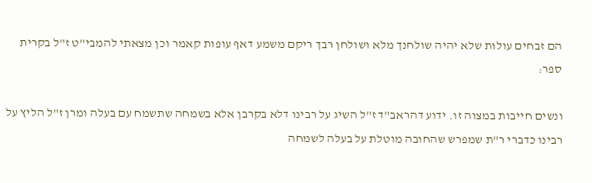הם זבחים עולות שלא יהיה שולחנך מלא ושולחן רבך ריקם משמע דאף עופות קאמר וכן מצאתי להמבי"ט ז"ל בקרית ספר:

ונשים חייבות במצוה זו. ידוע דהראב"ד ז"ל השיג על רבינו דלא בקרבן אלא בשמחה שתשמח עם בעלה ומרן ז"ל הליץ על רבינו כדברי ר"ת שמפרש שהחובה מוטלת על בעלה לשמחה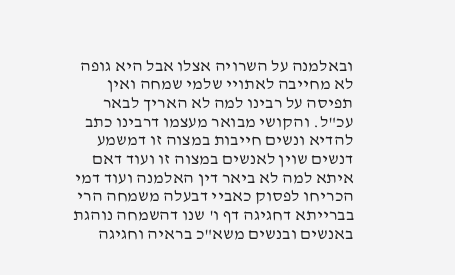ובאלמנה על השרויה אצלו אבל היא גופה לא מחייבה לאתויי שלמי שמחה ואין תפיסה על רבינו למה לא האריך לבאר עכ"ל. והקושי מבואר מעצמו דרבינו כתב להדיא ונשים חייבות במצוה זו דמשמע דנשים שוין לאנשים במצוה זו ועוד דאם איתא למה לא ביאר דין האלמנה ועוד דמי הכריחו לפסוק כאביי דבעלה משמחה הרי בברייתא דחגיגה דף ו' שנו דהשמחה נוהגת באנשים ובנשים משא"כ בראיה וחגיגה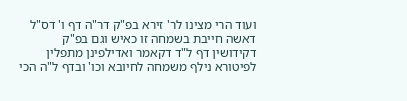ועוד הרי מצינו לר' זירא בפ"ק דר"ה דף ו' דס"ל דאשה חייבת בשמחה זו כאיש וגם בפ"ק דקידושין דף ל"ד דקאמר ואדילפינן מתפלין לפיטורא נילף משמחה לחיובא וכו' ובדף ל"ה הכי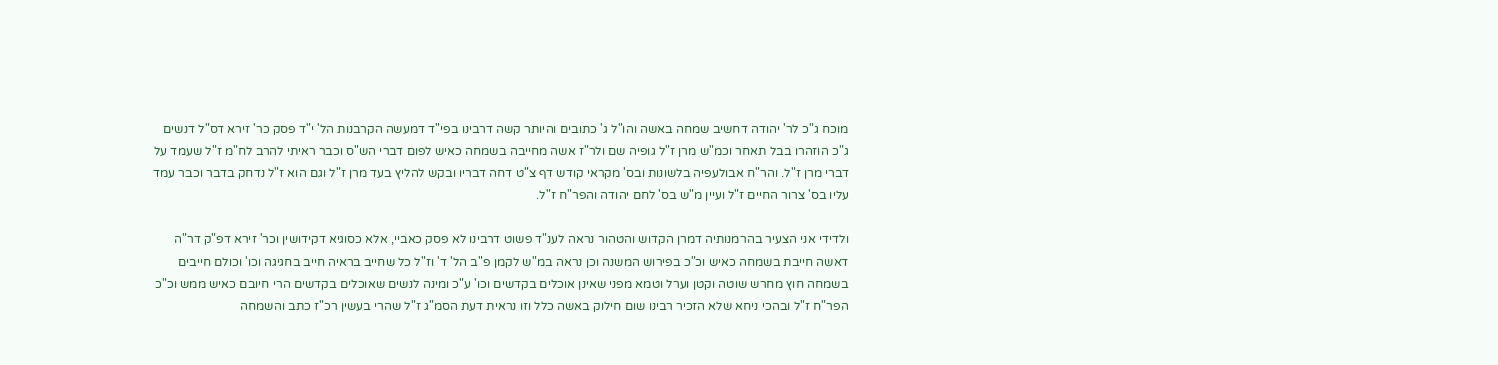מוכח ג"כ לר' יהודה דחשיב שמחה באשה והו"ל ג' כתובים והיותר קשה דרבינו בפי"ד דמעשה הקרבנות הל' י"ד פסק כר' זירא דס"ל דנשים ג"כ הוזהרו בבל תאחר וכמ"ש מרן ז"ל גופיה שם ולר"ז אשה מחייבה בשמחה כאיש לפום דברי הש"ס וכבר ראיתי להרב לח"מ ז"ל שעמד על דברי מרן ז"ל. והר"ח אבולעפיה בלשונות ובס' מקראי קודש דף צ"ט דחה דבריו ובקש להליץ בעד מרן ז"ל וגם הוא ז"ל נדחק בדבר וכבר עמד עליו בס' צרור החיים ז"ל ועיין מ"ש בס' לחם יהודה והפר"ח ז"ל.

ולדידי אני הצעיר בהרמנותיה דמרן הקדוש והטהור נראה לענ"ד פשוט דרבינו לא פסק כאביי, אלא כסוגיא דקידושין וכר' זירא דפ"ק דר"ה דאשה חייבת בשמחה כאיש וכ"כ בפירוש המשנה וכן נראה במ"ש לקמן פ"ב הל' ד' וז"ל כל שחייב בראיה חייב בחגיגה וכו' וכולם חייבים בשמחה חוץ מחרש שוטה וקטן וערל וטמא מפני שאינן אוכלים בקדשים וכו' ע"כ ומינה לנשים שאוכלים בקדשים הרי חיובם כאיש ממש וכ"כ הפר"ח ז"ל ובהכי ניחא שלא הזכיר רבינו שום חילוק באשה כלל וזו נראית דעת הסמ"ג ז"ל שהרי בעשין רכ"ז כתב והשמחה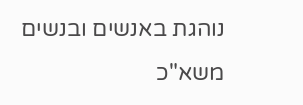נוהגת באנשים ובנשים משא"כ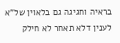בראיה וחגיגה גם בלאוין של"א לענין דלא תאחר לא חילק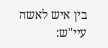בין איש לאשה עיי"ש: